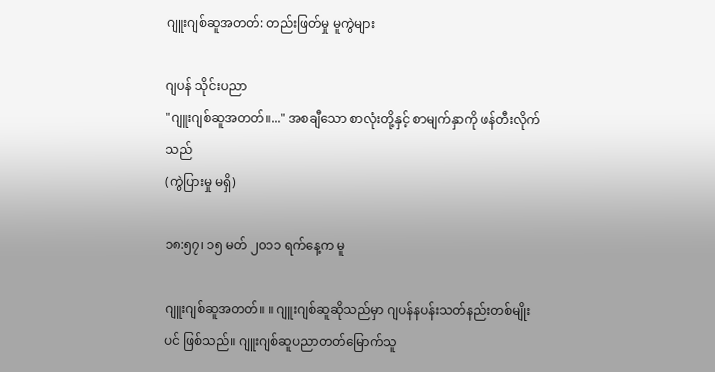ဂျူးဂျစ်ဆူအတတ်: တည်းဖြတ်မှု မူကွဲများ

ဂျပန် သိုင်းပညာ
"ဂျူးဂျစ်ဆူအတတ်။..." အစချီသော စာလုံးတို့နှင့် စာမျက်နှာကို ဖန်တီးလိုက်သည်
(ကွဲပြားမှု မရှိ)

၁၈:၅၇၊ ၁၅ မတ် ၂၀၁၁ ရက်နေ့က မူ

ဂျူးဂျစ်ဆူအတတ်။ ။ ဂျူးဂျစ်ဆူဆိုသည်မှာ ဂျပန်နပန်းသတ်နည်းတစ်မျိုးပင် ဖြစ်သည်။ ဂျူးဂျစ်ဆူပညာတတ်မြောက်သူ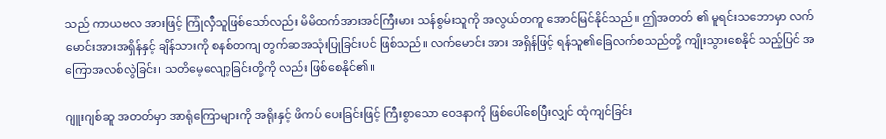သည် ကာယဗလ အားဖြင့် ကြုံလှီသူဖြစ်သော်လည်း မိမိထက်အားအင်ကြီးမား သန်စွမ်းသူကို အလွယ်တကူ အောင်မြင်နိုင်သည်။ ဤအတတ် ၏ မူရင်းသဘောမှာ လက်မောင်းအားအရှိန်နှင့် ချိန်သားကို စနစ်တကျ တွက်ဆအသုံးပြုခြင်းပင် ဖြစ်သည်။ လက်မောင်း အား အရှိန်ဖြင့် ရန်သူ၏ခြေလက်စသည်တို့ ကျိုးသွားစေနိုင် သည့်ပြင် အကြောအလစ်လွဲခြင်း၊ သတိမေ့လျော့ခြင်းတို့ကို လည်း ဖြစ်စေနိုင်၏။

ဂျူးဂျစ်ဆူ အတတ်မှာ အာရုံကြောများကို အရိုးနှင့် ဖိကပ် ပေးခြင်းဖြင့် ကြီးစွာသော ဝေဒနာကို ဖြစ်ပေါ်စေပြီးလျှင် ထုံကျင်ခြင်း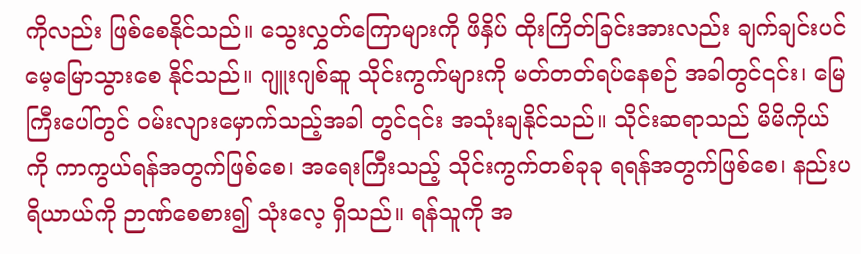ကိုလည်း ဖြစ်စေနိုင်သည်။ သွေးလွှတ်ကြောများကို ဖိနှိပ် ထိုးကြိတ်ခြင်းအားလည်း ချက်ချင်းပင် မေ့မြောသွားစေ နိုင်သည်။ ဂျူးဂျစ်ဆူ သိုင်းကွက်များကို မတ်တတ်ရပ်နေစဉ် အခါတွင်၎င်း၊ မြေကြီးပေါ်တွင် ဝမ်းလျားမှောက်သည့်အခါ တွင်၎င်း အသုံးချနိုင်သည်။ သိုင်းဆရာသည် မိမိကိုယ်ကို ကာကွယ်ရန်အတွက်ဖြစ်စေ၊ အရေးကြီးသည့် သိုင်းကွက်တစ်ခုခု ရရန်အတွက်ဖြစ်စေ၊ နည်းပရိယာယ်ကို ဉာဏ်စေစား၍ သုံးလေ့ ရှိသည်။ ရန်သူကို အ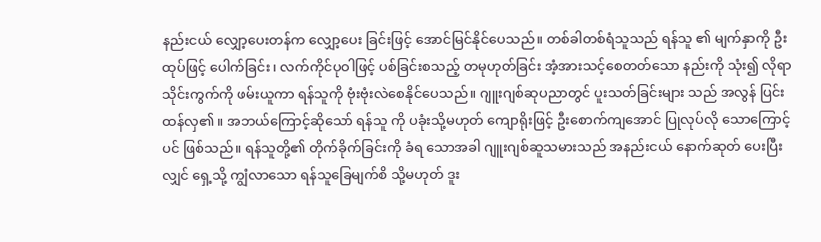နည်းငယ် လျှော့ပေးတန်က လျှော့ပေး ခြင်းဖြင့် အောင်မြင်နိုင်ပေသည်။ တစ်ခါတစ်ရံသူသည် ရန်သူ ၏ မျက်နှာကို ဦးထုပ်ဖြင့် ပေါက်ခြင်း၊ လက်ကိုင်ပုဝါဖြင့် ပစ်ခြင်းစသည့် တမုဟုတ်ခြင်း အံ့အားသင့်စေတတ်သော နည်းကို သုံး၍ လိုရာသိုင်းကွက်ကို ဖမ်းယူကာ ရန်သူကို ဗုံးဗုံးလဲစေနိုင်ပေသည်။ ဂျူးဂျစ်ဆုပညာတွင် ပူးသတ်ခြင်းများ သည် အလွန် ပြင်းထန်လှ၏။ အဘယ်ကြောင့်ဆိုသော် ရန်သူ ကို ပခုံးသို့မဟုတ် ကျောရိုးဖြင့် ဦးစောက်ကျအောင် ပြုလုပ်လို သောကြောင့်ပင် ဖြစ်သည်။ ရန်သူတို့၏ တိုက်ခိုက်ခြင်းကို ခံရ သောအခါ ဂျူးဂျစ်ဆူသမားသည် အနည်းငယ် နောက်ဆုတ် ပေးပြီးလျှင် ရှေ့သို့ ကျွံလာသော ရန်သူခြေမျက်စိ သို့မဟုတ် ဒူး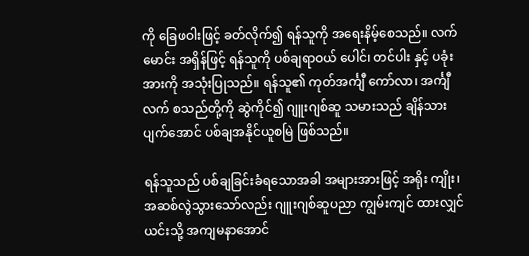ကို ခြေဖဝါးဖြင့် ခတ်လိုက်၍ ရန်သူကို အရေးနိမ့်စေသည်။ လက်မောင်း အရှိန်ဖြင့် ရန်သူကို ပစ်ချရာဝယ် ပေါင်၊ တင်ပါး နှင့် ပခုံးအားကို အသုံးပြုသည်။ ရန်သူ၏ ကုတ်အင်္ကျီ ကော်လာ၊ အင်္ကျီလက် စသည်တို့ကို ဆွဲကိုင်၍ ဂျူးဂျစ်ဆူ သမားသည် ချိန်သားပျက်အောင် ပစ်ချအနိုင်ယူစမြဲ ဖြစ်သည်။

ရန်သူသည် ပစ်ချခြင်းခံရသောအခါ အများအားဖြင့် အရိုး ကျိုး၊ အဆစ်လွဲသွားသော်လည်း ဂျူးဂျစ်ဆူပညာ ကျွမ်းကျင် ထားလျှင် ယင်းသို့ အကျမနာအောင်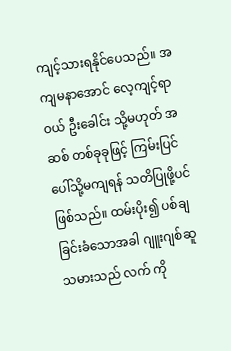ကျင့်သားရနိုင်ပေသည်။ အကျမနာအောင် လေ့ကျင့်ရာဝယ် ဦးခေါင်း သို့မဟုတ် အဆစ် တစ်ခုခုဖြင့် ကြမ်းပြင်ပေါ်သို့မကျရန် သတိပြုဖို့ပင် ဖြစ်သည်။ ထမ်းပိုး၍ ပစ်ချခြင်းခံသောအခါ ဂျူးဂျစ်ဆူသမားသည် လက် ကို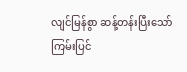လျင်မြန်စွာ ဆန့်တန်းပြီးသော် ကြမ်းပြင်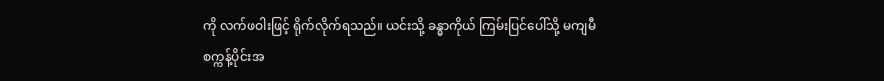ကို လက်ဖဝါးဖြင့် ရိုက်လိုက်ရသည်။ ယင်းသို့ ခန္ဓာကိုယ် ကြမ်းပြင်ပေါ်သို့ မကျမီ စက္ကန့်ပိုင်းအ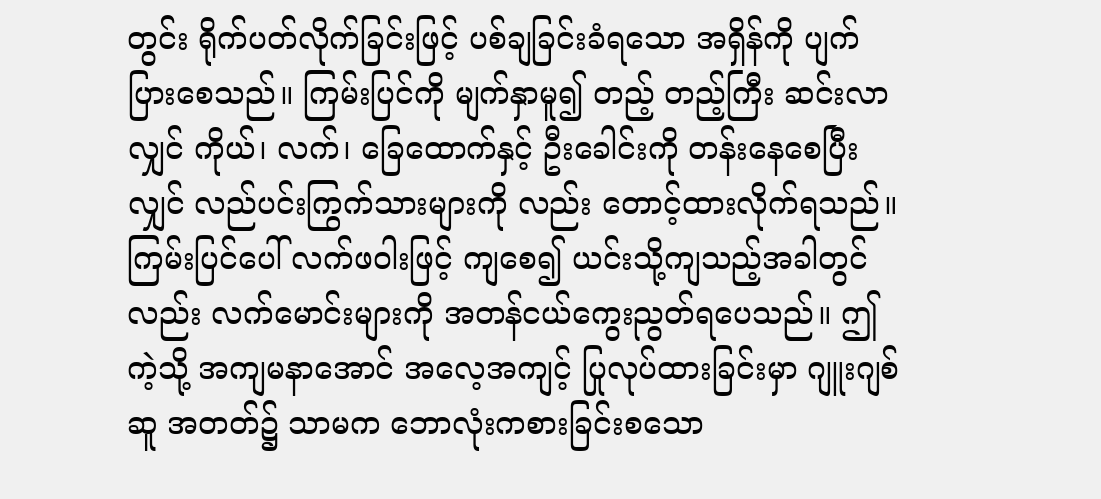တွင်း ရိုက်ပတ်လိုက်ခြင်းဖြင့် ပစ်ချခြင်းခံရသော အရှိန်ကို ပျက်ပြားစေသည်။ ကြမ်းပြင်ကို မျက်နှာမူ၍ တည့် တည့်ကြီး ဆင်းလာလျှင် ကိုယ်၊ လက်၊ ခြေထောက်နှင့် ဦးခေါင်းကို တန်းနေစေပြီးလျှင် လည်ပင်းကြွက်သားများကို လည်း တောင့်ထားလိုက်ရသည်။ ကြမ်းပြင်ပေါ် လက်ဖဝါးဖြင့် ကျစေ၍ ယင်းသို့ကျသည့်အခါတွင်လည်း လက်မောင်းများကို အတန်ငယ်ကွေးညွတ်ရပေသည်။ ဤကဲ့သို့ အကျမနာအောင် အလေ့အကျင့် ပြုလုပ်ထားခြင်းမှာ ဂျူးဂျစ်ဆူ အတတ်၌ သာမက ဘောလုံးကစားခြင်းစသော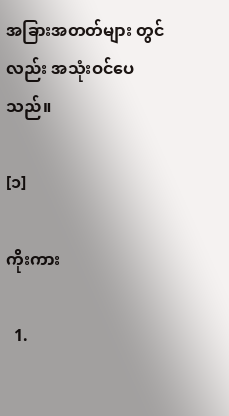အခြားအတတ်များ တွင်လည်း အသုံးဝင်ပေသည်။

[၁]

ကိုးကား

  1.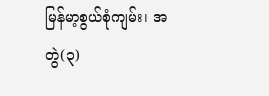မြန်မာ့စွယ်စုံကျမ်း၊ အတွဲ(၃)